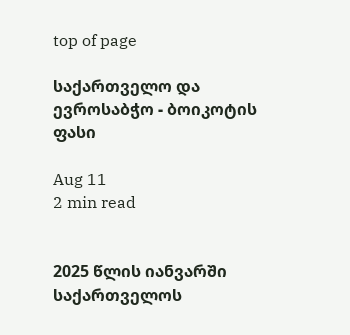top of page

საქართველო და ევროსაბჭო - ბოიკოტის ფასი

Aug 11
2 min read


2025 წლის იანვარში საქართველოს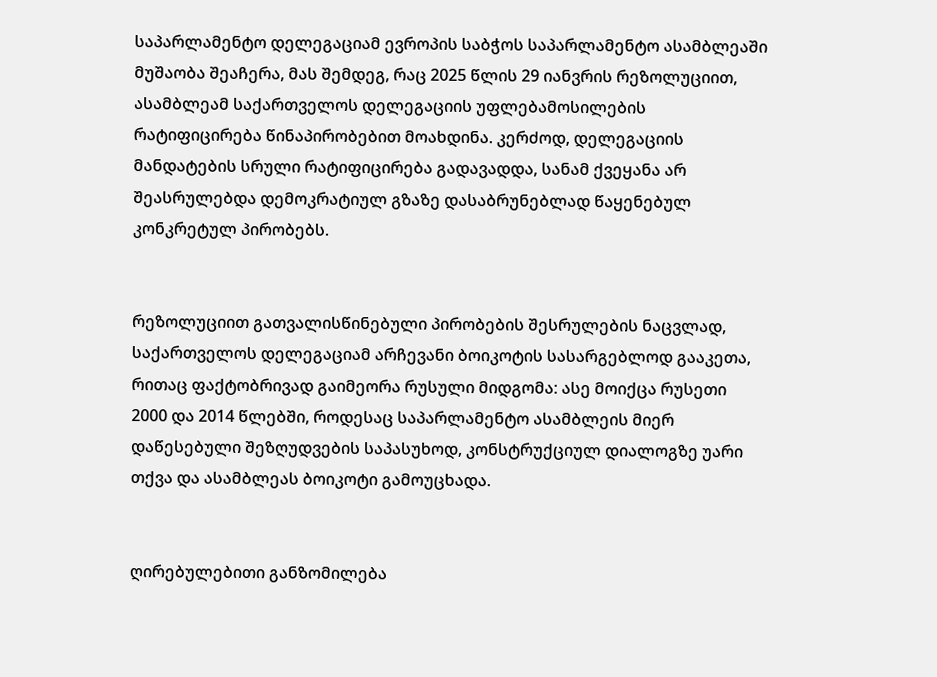საპარლამენტო დელეგაციამ ევროპის საბჭოს საპარლამენტო ასამბლეაში მუშაობა შეაჩერა, მას შემდეგ, რაც 2025 წლის 29 იანვრის რეზოლუციით, ასამბლეამ საქართველოს დელეგაციის უფლებამოსილების რატიფიცირება წინაპირობებით მოახდინა. კერძოდ, დელეგაციის მანდატების სრული რატიფიცირება გადავადდა, სანამ ქვეყანა არ შეასრულებდა დემოკრატიულ გზაზე დასაბრუნებლად წაყენებულ კონკრეტულ პირობებს.


რეზოლუციით გათვალისწინებული პირობების შესრულების ნაცვლად, საქართველოს დელეგაციამ არჩევანი ბოიკოტის სასარგებლოდ გააკეთა, რითაც ფაქტობრივად გაიმეორა რუსული მიდგომა: ასე მოიქცა რუსეთი 2000 და 2014 წლებში, როდესაც საპარლამენტო ასამბლეის მიერ დაწესებული შეზღუდვების საპასუხოდ, კონსტრუქციულ დიალოგზე უარი თქვა და ასამბლეას ბოიკოტი გამოუცხადა.


ღირებულებითი განზომილება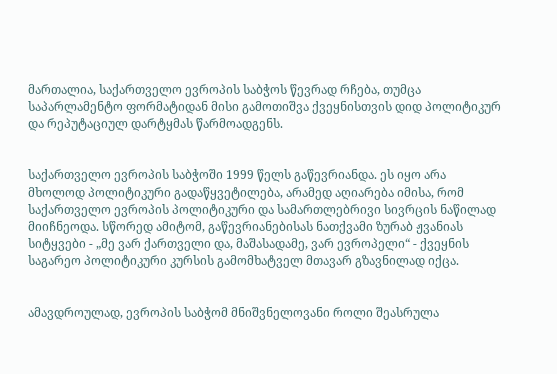მართალია, საქართველო ევროპის საბჭოს წევრად რჩება, თუმცა საპარლამენტო ფორმატიდან მისი გამოთიშვა ქვეყნისთვის დიდ პოლიტიკურ და რეპუტაციულ დარტყმას წარმოადგენს.


საქართველო ევროპის საბჭოში 1999 წელს გაწევრიანდა. ეს იყო არა მხოლოდ პოლიტიკური გადაწყვეტილება, არამედ აღიარება იმისა, რომ საქართველო ევროპის პოლიტიკური და სამართლებრივი სივრცის ნაწილად მიიჩნეოდა. სწორედ ამიტომ, გაწევრიანებისას ნათქვამი ზურაბ ჟვანიას სიტყვები - „მე ვარ ქართველი და, მაშასადამე, ვარ ევროპელი“ - ქვეყნის საგარეო პოლიტიკური კურსის გამომხატველ მთავარ გზავნილად იქცა.


ამავდროულად, ევროპის საბჭომ მნიშვნელოვანი როლი შეასრულა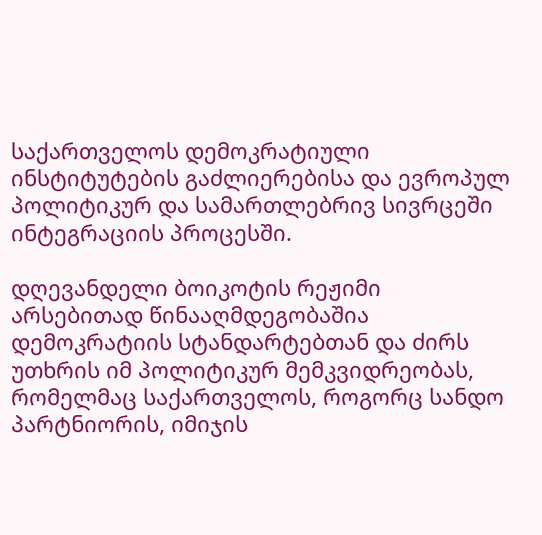საქართველოს დემოკრატიული ინსტიტუტების გაძლიერებისა და ევროპულ პოლიტიკურ და სამართლებრივ სივრცეში ინტეგრაციის პროცესში.

დღევანდელი ბოიკოტის რეჟიმი არსებითად წინააღმდეგობაშია დემოკრატიის სტანდარტებთან და ძირს უთხრის იმ პოლიტიკურ მემკვიდრეობას, რომელმაც საქართველოს, როგორც სანდო პარტნიორის, იმიჯის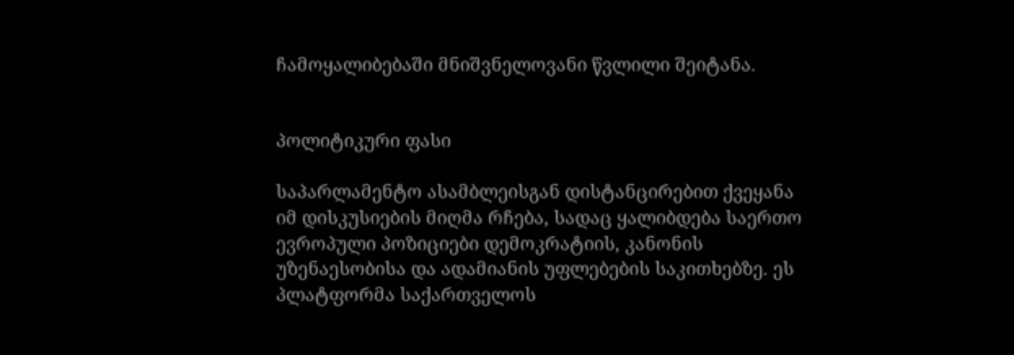ჩამოყალიბებაში მნიშვნელოვანი წვლილი შეიტანა.


პოლიტიკური ფასი

საპარლამენტო ასამბლეისგან დისტანცირებით ქვეყანა იმ დისკუსიების მიღმა რჩება, სადაც ყალიბდება საერთო ევროპული პოზიციები დემოკრატიის, კანონის უზენაესობისა და ადამიანის უფლებების საკითხებზე. ეს პლატფორმა საქართველოს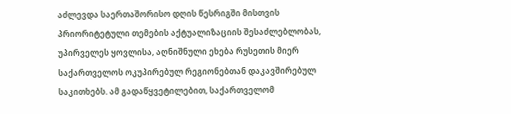აძლევდა საერთაშორისო დღის წესრიგში მისთვის პრიორიტეტული თემების აქტუალიზაციის შესაძლებლობას, უპირველეს ყოვლისა, აღნიშნული ეხება რუსეთის მიერ საქართველოს ოკუპირებულ რეგიონებთან დაკავშირებულ საკითხებს. ამ გადაწყვეტილებით, საქართველომ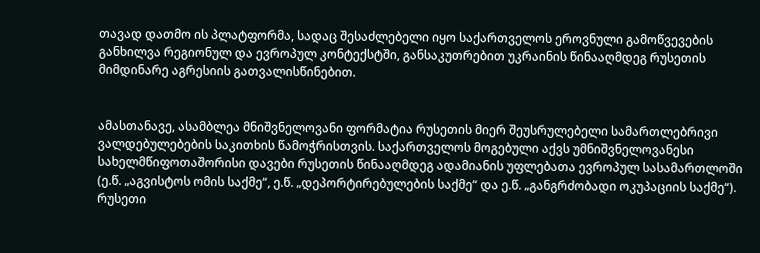თავად დათმო ის პლატფორმა, სადაც შესაძლებელი იყო საქართველოს ეროვნული გამოწვევების განხილვა რეგიონულ და ევროპულ კონტექსტში, განსაკუთრებით უკრაინის წინააღმდეგ რუსეთის მიმდინარე აგრესიის გათვალისწინებით.


ამასთანავე, ასამბლეა მნიშვნელოვანი ფორმატია რუსეთის მიერ შეუსრულებელი სამართლებრივი ვალდებულებების საკითხის წამოჭრისთვის. საქართველოს მოგებული აქვს უმნიშვნელოვანესი სახელმწიფოთაშორისი დავები რუსეთის წინააღმდეგ ადამიანის უფლებათა ევროპულ სასამართლოში (ე.წ. „აგვისტოს ომის საქმე“, ე.წ. „დეპორტირებულების საქმე“ და ე.წ. „განგრძობადი ოკუპაციის საქმე“). რუსეთი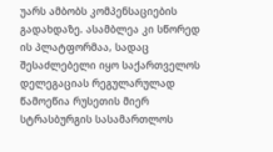უარს ამბობს კომპენსაციების გადახდაზე. ასამბლეა კი სწორედ ის პლატფორმაა, სადაც შესაძლებელი იყო საქართველოს დელეგაციას რეგულარულად წამოეწია რუსეთის მიერ სტრასბურგის სასამართლოს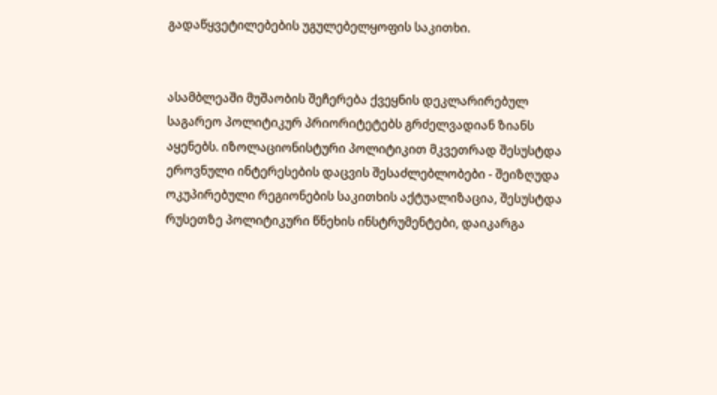გადაწყვეტილებების უგულებელყოფის საკითხი.


ასამბლეაში მუშაობის შეჩერება ქვეყნის დეკლარირებულ საგარეო პოლიტიკურ პრიორიტეტებს გრძელვადიან ზიანს აყენებს. იზოლაციონისტური პოლიტიკით მკვეთრად შესუსტდა ეროვნული ინტერესების დაცვის შესაძლებლობები - შეიზღუდა ოკუპირებული რეგიონების საკითხის აქტუალიზაცია, შესუსტდა რუსეთზე პოლიტიკური წნეხის ინსტრუმენტები, დაიკარგა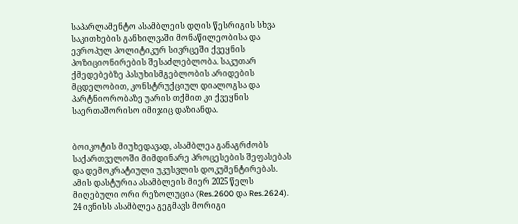საპარლამენტო ასამბლეის დღის წესრიგის სხვა საკითხების განხილვაში მონაწილეობისა და ევროპულ პოლიტიკურ სივრცეში ქვეყნის პოზიციონირების შესაძლებლობა. საკუთარ ქმედებებზე პასუხისმგებლობის არიდების მცდელობით, კონსტრუქციულ დიალოგსა და პარტნიორობაზე უარის თქმით კი ქვეყნის საერთაშორისო იმიჯიც დაზიანდა.


ბოიკოტის მიუხედავად, ასამბლეა განაგრძობს საქართველოში მიმდინარე პროცესების შეფასებას და დემოკრატიული უკუსვლის დოკუმენტირებას. ამის დასტურია ასამბლეის მიერ 2025 წელს მიღებული ორი რეზოლუცია (Res.2600 და Res.2624). 24 ივნისს ასამბლეა გეგმავს მორიგი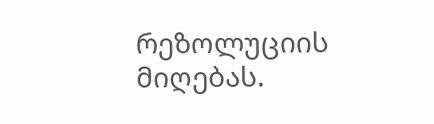რეზოლუციის მიღებას.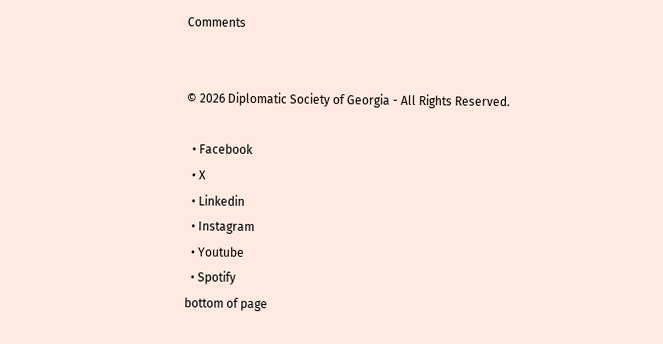Comments


© 2026 Diplomatic Society of Georgia - All Rights Reserved.

  • Facebook
  • X
  • Linkedin
  • Instagram
  • Youtube
  • Spotify
bottom of page